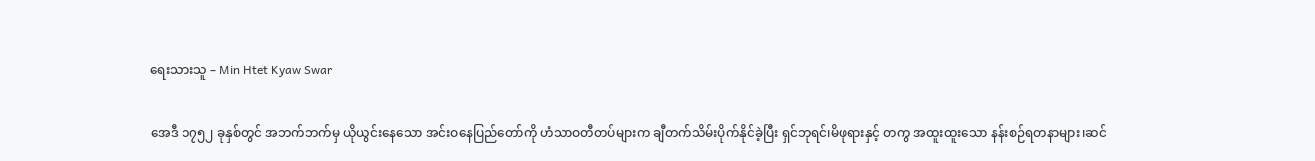ရေးသားသူ – Min Htet Kyaw Swar

အေဒီ ၁၇၅၂ ခုနှစ်တွင် အဘက်ဘက်မှ ယိုယွင်းနေသော အင်းဝနေပြည်တော်ကို ဟံသာဝတီတပ်များက ချီတက်သိမ်းပိုက်နိုင်ခဲ့ပြီး ရှင်ဘုရင်၊မိဖုရားနှင့် တကွ အထူးထူးသော နန်းစဉ်ရတနာများ၊ဆင်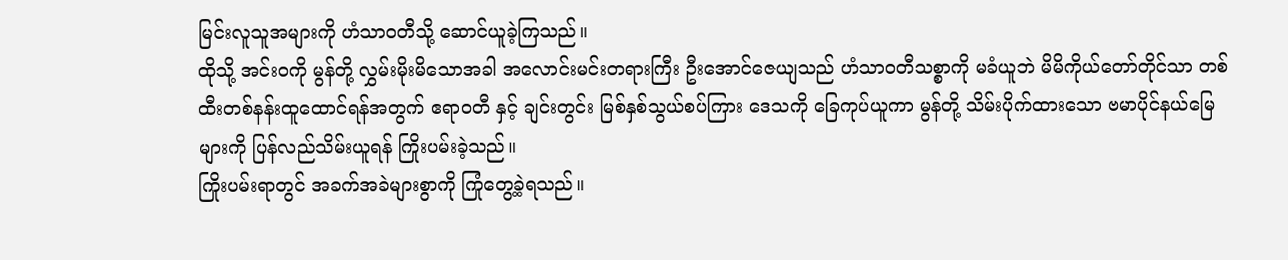မြင်းလူသူအများကို ဟံသာဝတီသို့ ဆောင်ယူခဲ့ကြသည်။
ထိုသို့ အင်းဝကို မွန်တို့ လွှမ်းမိုးမိသောအခါ အလောင်းမင်းတရားကြီး ဦးအောင်ဇေယျသည် ဟံသာဝတီသစ္စာကို မခံယူဘဲ မိမိကိုယ်တော်တိုင်သာ တစ်ထီးတစ်နန်းထူထောင်ရန်အတွက် ဧရာဝတီ နှင့် ချင်းတွင်း မြစ်နှစ်သွယ်စပ်ကြား ဒေသကို ခြေကုပ်ယူကာ မွန်တို့ သိမ်းပိုက်ထားသော ဗမာပိုင်နယ်မြေများကို ပြန်လည်သိမ်းယူရန် ကြိုးပမ်းခဲ့သည်။
ကြိုးပမ်းရာတွင် အခက်အခဲများစွာကို ကြုံတွေ့ခဲ့ရသည်။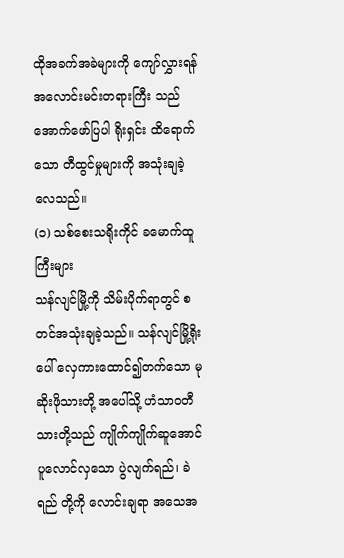ထိုအခက်အခဲများကို ကျော်လွှားရန်အလောင်းမင်းတရားကြီး သည် အောက်ဖော်ပြပါ ရိုးရှင်း ထိရောက်သော တီထွင်မှုများကို အသုံးချခဲ့လေသည်။
(၁) သစ်စေးသရိုးကိုင် ခမောက်ထူကြီးများ
သန်လျင်မြို့ကို သိမ်းပိုက်ရာတွင် စတင်အသုံးချခဲ့သည်။ သန်လျင်မြို့ရိုးပေါ် လှေကားထောင်၍တက်သော မုဆိုးဖိုသားတို့ အပေါ်သို့ ဟံသာဝတီသားတို့သည် ကျိုက်ကျိုက်ဆူအောင် ပူလောင်လှသော ပွဲလျက်ရည်၊ ခဲရည် တို့ကို လောင်းချရာ အသေအ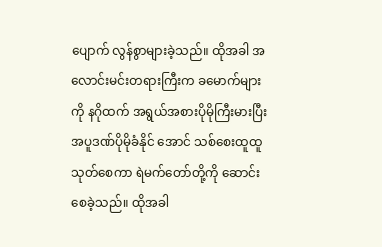ပျောက် လွန်စွာများခဲ့သည်။ ထိုအခါ အလောင်းမင်းတရားကြီးက ခမောက်များကို နဂိုထက် အရွယ်အစားပိုမိုကြီးမားပြီး အပူဒဏ်ပိုမိုခံနိုင် အောင် သစ်စေးထူထူ သုတ်စေကာ ရဲမက်တော်တို့ကို ဆောင်းစေခဲ့သည်။ ထိုအခါ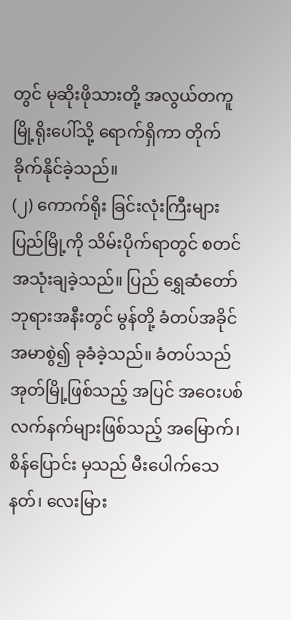တွင် မုဆိုးဖိုသားတို့ အလွယ်တကူ မြို့ရိုးပေါ်သို့ ရောက်ရှိကာ တိုက်ခိုက်နိုင်ခဲ့သည်။
(၂) ကောက်ရိုး ခြင်းလုံးကြီးများ
ပြည်မြို့ကို သိမ်းပိုက်ရာတွင် စတင် အသုံးချခဲ့သည်။ ပြည် ရွှေဆံတော်ဘုရားအနီးတွင် မွန်တို့ ခံတပ်အခိုင်အမာစွဲ၍ ခုခံခဲ့သည်။ ခံတပ်သည် အုတ်မြို့ဖြစ်သည့် အပြင် အဝေးပစ်လက်နက်များဖြစ်သည့် အမြောက်၊ စိန်ပြောင်း မှသည် မီးပေါက်သေနတ်၊ လေးမြား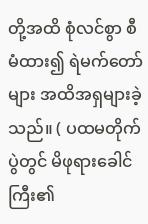တို့အထိ စုံလင်စွာ စီမံထား၍ ရဲမက်တော်များ အထိအရှများခဲ့သည်။ ( ပထမတိုက်ပွဲတွင် မိဖုရားခေါင်ကြီး၏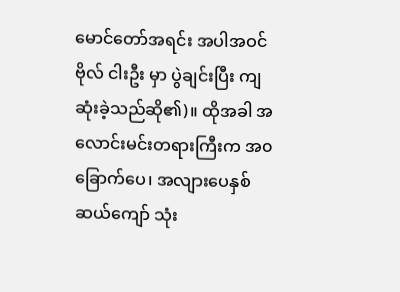မောင်တော်အရင်း အပါအဝင် ဗိုလ် ငါးဦး မှာ ပွဲချင်းပြီး ကျဆုံးခဲ့သည်ဆို၏)။ ထိုအခါ အလောင်းမင်းတရားကြီးက အ၀ ခြောက်ပေ၊ အလျားပေနှစ်ဆယ်ကျော် သုံး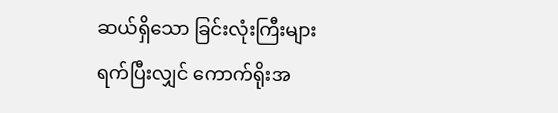ဆယ်ရှိသော ခြင်းလုံးကြီးများ ရက်ပြီးလျှင် ကောက်ရိုးအ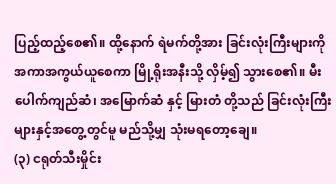ပြည့်ထည့်စေ၏။ ထို့နောက် ရဲမက်တို့အား ခြင်းလုံးကြီးများကို အကာအကွယ်ယူစေကာ မြို့ရိုးအနီးသို့ လှိမ့်၍ သွားစေ၏။ မီးပေါက်ကျည်ဆံ၊ အမြောက်ဆံ နှင့် မြားတံ တို့သည် ခြင်းလုံးကြီးများနှင့်အတွေ့တွင်မူ မည်သို့မျှ သုံးမရတော့ချေ။
(၃) ငရုတ်သီးမှိုင်း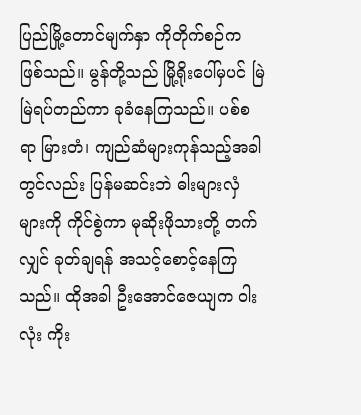ပြည်မြို့တောင်မျက်နှာ ကိုတိုက်စဉ်က ဖြစ်သည်။ မွန်တို့သည် မြို့ရိုးပေါ်မှပင် မြဲမြဲရပ်တည်ကာ ခုခံနေကြသည်။ ပစ်စရာ မြားတံ၊ ကျည်ဆံများကုန်သည့်အခါတွင်လည်း ပြန်မဆင်းဘဲ ဓါးများလှံများကို ကိုင်စွဲကာ မုဆိုးဖိုသားတို့ တက်လျှင် ခုတ်ချရန် အသင့်စောင့်နေကြသည်။ ထိုအခါ ဦးအောင်ဇေယျက ဝါးလုံး ကိုး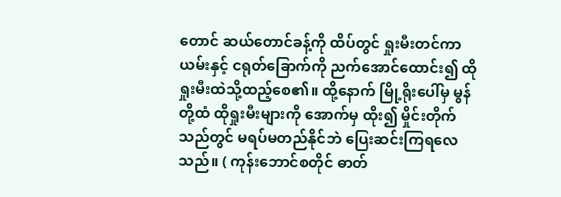တောင် ဆယ်တောင်ခန့်ကို ထိပ်တွင် ရှုးမီးတင်ကာ ယမ်းနှင့် ငရုတ်ခြောက်ကို ညက်အောင်ထောင်း၍ ထိုရှုးမီးထဲသို့ထည့်စေ၏။ ထို့နောက် မြို့ရိုးပေါ်မှ မွန်တို့ထံ ထိုရှုးမီးများကို အောက်မှ ထိုး၍ မှိုင်းတိုက်သည်တွင် မရပ်မတည်နိုင်ဘဲ ပြေးဆင်းကြရလေသည်။ ( ကုန်းဘောင်စတိုင် ဓာတ်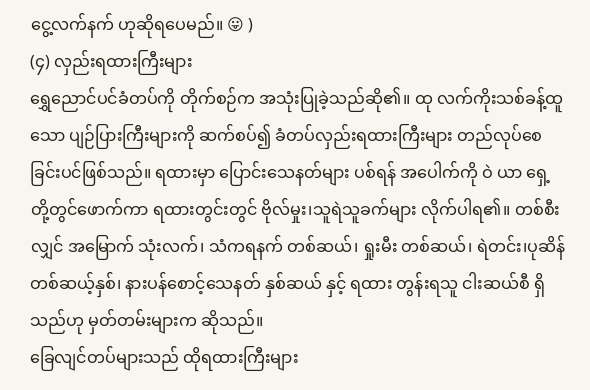ငွေ့လက်နက် ဟုဆိုရပေမည်။ 😛 )
(၄) လှည်းရထားကြီးများ
ရွှေညောင်ပင်ခံတပ်ကို တိုက်စဉ်က အသုံးပြုခဲ့သည်ဆို၏။ ထု လက်ကိုးသစ်ခန့်ထူသော ပျဉ်ပြားကြီးများကို ဆက်စပ်၍ ခံတပ်လှည်းရထားကြီးများ တည်လုပ်စေခြင်းပင်ဖြစ်သည်။ ရထားမှာ ပြောင်းသေနတ်များ ပစ်ရန် အပေါက်ကို ဝဲ ယာ ရှေ့ တို့တွင်ဖောက်ကာ ရထားတွင်းတွင် ဗိုလ်မှုး၊သူရဲသူခက်များ လိုက်ပါရ၏။ တစ်စီးလျှင် အမြောက် သုံးလက်၊ သံကရနက် တစ်ဆယ်၊ ရှုးမီး တစ်ဆယ်၊ ရဲတင်း၊ပုဆိန် တစ်ဆယ့်နှစ်၊ နားပန်စောင့်သေနတ် နှစ်ဆယ် နှင့် ရထား တွန်းရသူ ငါးဆယ်စီ ရှိသည်ဟု မှတ်တမ်းများက ဆိုသည်။
ခြေလျင်တပ်များသည် ထိုရထားကြီးများ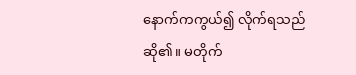နောက်ကကွယ်၍ လိုက်ရသည်ဆို၏။ မတိုက်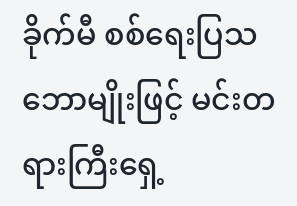ခိုက်မီ စစ်ရေးပြသဘောမျိုးဖြင့် မင်းတရားကြီးရှေ့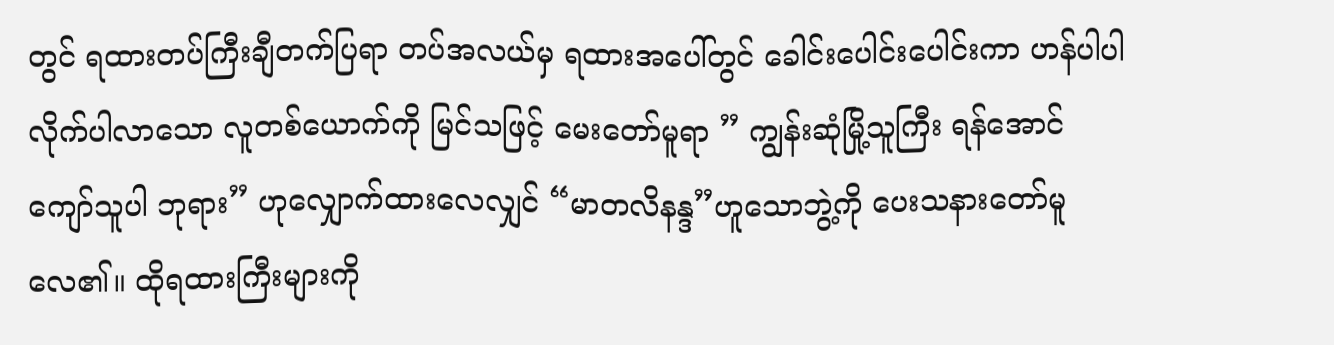တွင် ရထားတပ်ကြီးချီတက်ပြရာ တပ်အလယ်မှ ရထားအပေါ်တွင် ခေါင်းပေါင်းပေါင်းကာ ဟန်ပါပါ လိုက်ပါလာသော လူတစ်ယောက်ကို မြင်သဖြင့် မေးတော်မူရာ ” ကျွန်းဆုံမြို့သူကြီး ရန်အောင်ကျော်သူပါ ဘုရား” ဟုလျှောက်ထားလေလျှင် “မာတလိနန္ဒ”ဟူသောဘွဲ့ကို ပေးသနားတော်မူလေ၏။ ထိုရထားကြီးများကို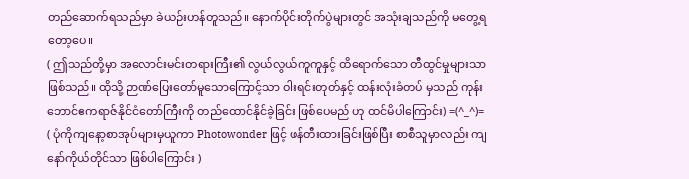တည်ဆောက်ရသည်မှာ ခဲယဉ်းဟန်တူသည်။ နောက်ပိုင်းတိုက်ပွဲများတွင် အသုံးချသည်ကို မတွေ့ရတော့ပေ။
( ဤသည်တို့မှာ အလောင်းမင်းတရားကြီး၏ လွယ်လွယ်ကူကူနှင့် ထိရောက်သော တီထွင်မှုများသာဖြစ်သည်။ ထိုသို့ ဉာဏ်ပြေးတော်မူသောကြောင့်သာ ဝါးရင်းတုတ်နှင့် ထန်းလုံးခံတပ် မှသည် ကုန်းဘောင်ဧကရာဇ်နိုင်ငံတော်ကြီးကို တည်ထောင်နိုင်ခဲ့ခြင်း ဖြစ်ပေမည် ဟု ထင်မိပါကြောင်း) =(^_^)=
( ပုံကိုကျနော့စာအုပ်များမှယူကာ Photowonder ဖြင့် ဖန်တီးထားခြင်းဖြစ်ပြီး စာစီသူမှာလည်း ကျနော်ကိုယ်တိုင်သာ ဖြစ်ပါကြောင်း )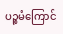ပဉ္စမံကြောင်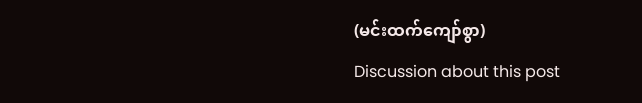(မင်းထက်ကျော်စွာ)
Discussion about this post